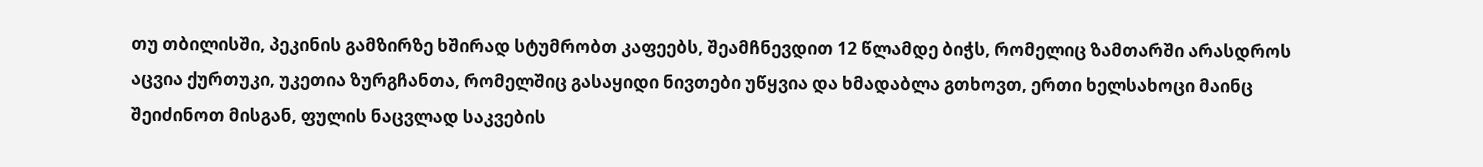თუ თბილისში, პეკინის გამზირზე ხშირად სტუმრობთ კაფეებს, შეამჩნევდით 12 წლამდე ბიჭს, რომელიც ზამთარში არასდროს აცვია ქურთუკი, უკეთია ზურგჩანთა, რომელშიც გასაყიდი ნივთები უწყვია და ხმადაბლა გთხოვთ, ერთი ხელსახოცი მაინც შეიძინოთ მისგან, ფულის ნაცვლად საკვების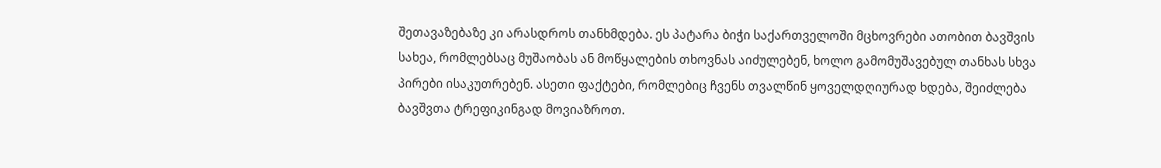შეთავაზებაზე კი არასდროს თანხმდება. ეს პატარა ბიჭი საქართველოში მცხოვრები ათობით ბავშვის სახეა, რომლებსაც მუშაობას ან მოწყალების თხოვნას აიძულებენ, ხოლო გამომუშავებულ თანხას სხვა პირები ისაკუთრებენ. ასეთი ფაქტები, რომლებიც ჩვენს თვალწინ ყოველდღიურად ხდება, შეიძლება ბავშვთა ტრეფიკინგად მოვიაზროთ.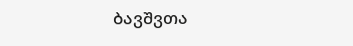ბავშვთა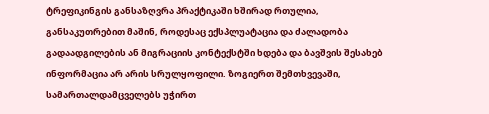ტრეფიკინგის განსაზღვრა პრაქტიკაში ხშირად რთულია, განსაკუთრებით მაშინ, როდესაც ექსპლუატაცია და ძალადობა გადაადგილების ან მიგრაციის კონტექსტში ხდება და ბავშვის შესახებ ინფორმაცია არ არის სრულყოფილი. ზოგიერთ შემთხვევაში, სამართალდამცველებს უჭირთ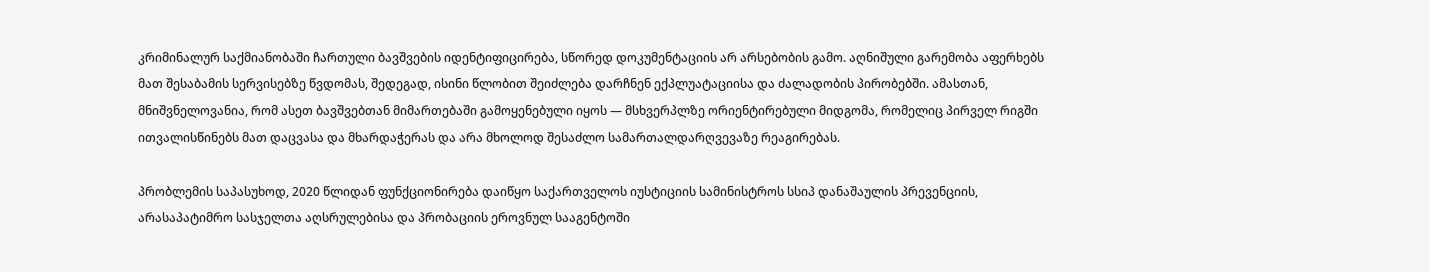კრიმინალურ საქმიანობაში ჩართული ბავშვების იდენტიფიცირება, სწორედ დოკუმენტაციის არ არსებობის გამო. აღნიშული გარემობა აფერხებს მათ შესაბამის სერვისებზე წვდომას, შედეგად, ისინი წლობით შეიძლება დარჩნენ ექპლუატაციისა და ძალადობის პირობებში. ამასთან, მნიშვნელოვანია, რომ ასეთ ბავშვებთან მიმართებაში გამოყენებული იყოს — მსხვერპლზე ორიენტირებული მიდგომა, რომელიც პირველ რიგში ითვალისწინებს მათ დაცვასა და მხარდაჭერას და არა მხოლოდ შესაძლო სამართალდარღვევაზე რეაგირებას.

პრობლემის საპასუხოდ, 2020 წლიდან ფუნქციონირება დაიწყო საქართველოს იუსტიციის სამინისტროს სსიპ დანაშაულის პრევენციის, არასაპატიმრო სასჯელთა აღსრულებისა და პრობაციის ეროვნულ სააგენტოში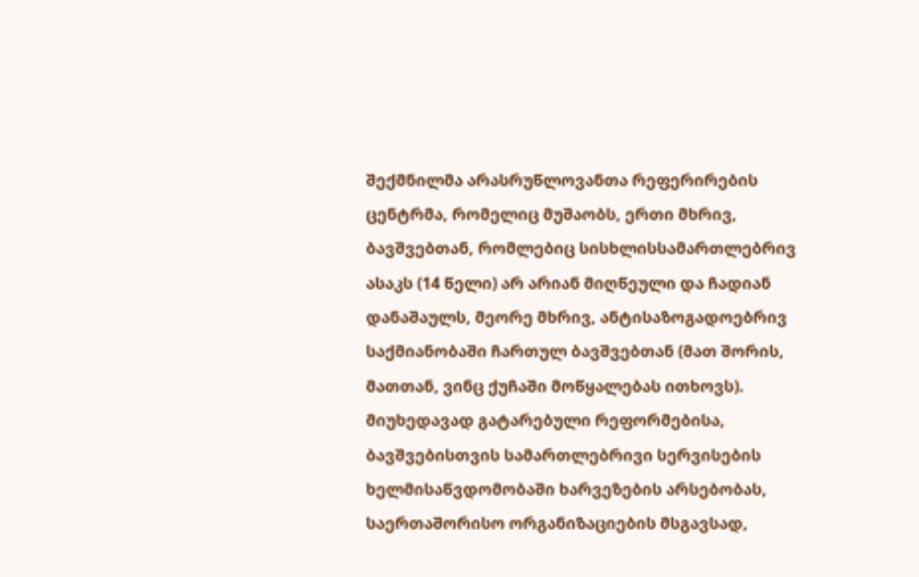შექმნილმა არასრუწლოვანთა რეფერირების ცენტრმა, რომელიც მუშაობს, ერთი მხრივ, ბავშვებთან, რომლებიც სისხლისსამართლებრივ ასაკს (14 წელი) არ არიან მიღწეული და ჩადიან დანაშაულს, მეორე მხრივ, ანტისაზოგადოებრივ საქმიანობაში ჩართულ ბავშვებთან (მათ შორის, მათთან, ვინც ქუჩაში მოწყალებას ითხოვს). მიუხედავად გატარებული რეფორმებისა, ბავშვებისთვის სამართლებრივი სერვისების ხელმისაწვდომობაში ხარვეზების არსებობას, საერთაშორისო ორგანიზაციების მსგავსად,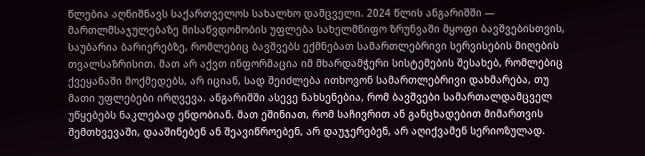წლებია აღნიშნავს საქართველოს სახალხო დამცველი. 2024 წლის ანგარიშში — მართლმსაჯულებაზე მისაწვდომობის უფლება სახელმწიფო ზრუნვაში მყოფი ბავშვებისთვის, საუბარია ბარიერებზე, რომლებიც ბავშვებს ექმნებათ სამართლებრივი სერვისების მიღების თვალსაზრისით. მათ არ აქვთ ინფორმაცია იმ მხარდამჭერი სისტემების შესახებ, რომლებიც ქვეყანაში მოქმედებს, არ იციან, სად შეიძლება ითხოვონ სამართლებრივი დახმარება, თუ მათი უფლებები ირღვევა. ანგარიშში ასევე ნახსენებია, რომ ბავშვები სამართალდამცველ უწყებებს ნაკლებად ენდობიან. მათ ეშინიათ, რომ საჩივრით ან განცხადებით მიმართვის შემთხვევაში, დააშინებენ ან შეავიწროებენ, არ დაუჯერებენ, არ აღიქვამენ სერიოზულად.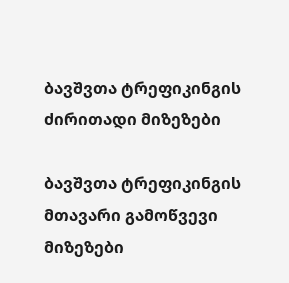ბავშვთა ტრეფიკინგის ძირითადი მიზეზები

ბავშვთა ტრეფიკინგის მთავარი გამოწვევი მიზეზები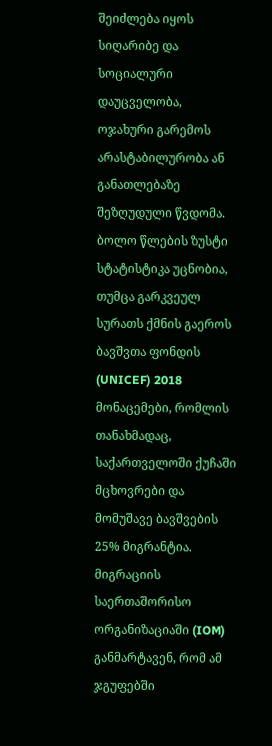შეიძლება იყოს სიღარიბე და სოციალური დაუცველობა, ოჯახური გარემოს არასტაბილურობა ან განათლებაზე შეზღუდული წვდომა. ბოლო წლების ზუსტი სტატისტიკა უცნობია, თუმცა გარკვეულ სურათს ქმნის გაეროს ბავშვთა ფონდის (UNICEF) 2018 მონაცემები, რომლის თანახმადაც, საქართველოში ქუჩაში მცხოვრები და მომუშავე ბავშვების 25% მიგრანტია. მიგრაციის საერთაშორისო ორგანიზაციაში (IOM) განმარტავენ, რომ ამ ჯგუფებში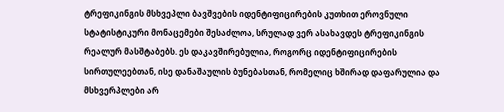ტრეფიკინგის მსხვეპლი ბავშვების იდენტიფიცირების კუთხით ეროვნული სტატისტიკური მონაცემები შესაძლოა, სრულად ვერ ასახავდეს ტრეფიკინგის რეალურ მასშტაბებს. ეს დაკავშირებულია, როგორც იდენტიფიცირების სირთულეებთან, ისე დანაშაულის ბუნებასთან, რომელიც ხშირად დაფარულია და მსხვერპლები არ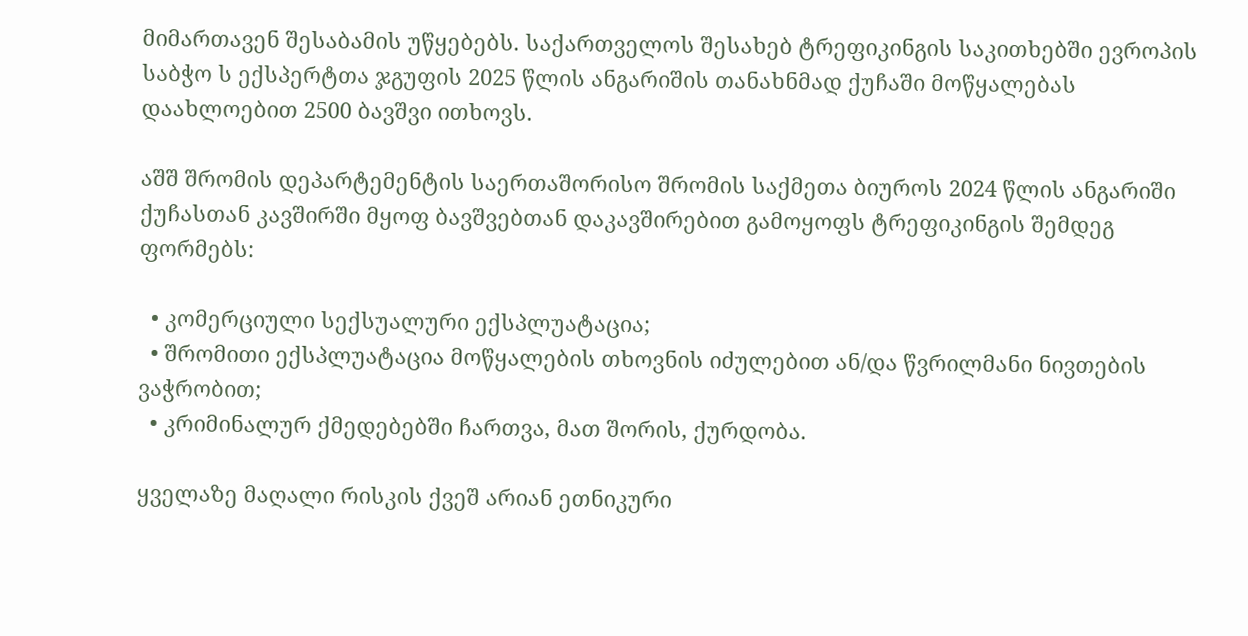მიმართავენ შესაბამის უწყებებს. საქართველოს შესახებ ტრეფიკინგის საკითხებში ევროპის საბჭო ს ექსპერტთა ჯგუფის 2025 წლის ანგარიშის თანახნმად ქუჩაში მოწყალებას დაახლოებით 2500 ბავშვი ითხოვს.

აშშ შრომის დეპარტემენტის საერთაშორისო შრომის საქმეთა ბიუროს 2024 წლის ანგარიში ქუჩასთან კავშირში მყოფ ბავშვებთან დაკავშირებით გამოყოფს ტრეფიკინგის შემდეგ ფორმებს:

  • კომერციული სექსუალური ექსპლუატაცია;
  • შრომითი ექსპლუატაცია მოწყალების თხოვნის იძულებით ან/და წვრილმანი ნივთების ვაჭრობით;
  • კრიმინალურ ქმედებებში ჩართვა, მათ შორის, ქურდობა.

ყველაზე მაღალი რისკის ქვეშ არიან ეთნიკური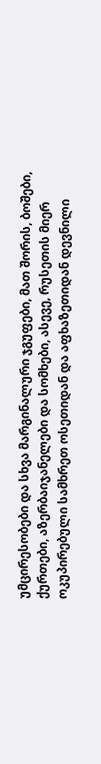უმცირესობები და სხვა მარგინალური ჯგუფები, მათ შორის, ბოშები, ქურთები, აზერბაიჯანელები და სომხები, ასევე, რუსეთის მიერ ოკუპირებული სამხრეთ ოსეთიდან და აფხაზეთიდან დევნილი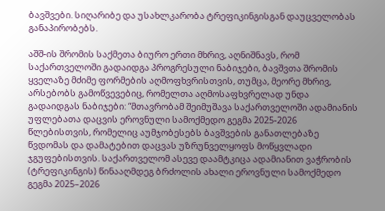ბავშვები. სიღარიბე და უსახლკარობა ტრეფიკინგისგან დაუცველობას განაპირობებს.

აშშ-ის შრომის საქმეთა ბიურო ერთი მხრივ, აღნიშნავს, რომ საქართველოში გადაიდგა პროგრესული ნაბიჯები, ბავშვთა შრომის ყველაზე მძიმე ფორმების აღმოფხვრისთვის, თუმცა, მეორე მხრივ, არსებობს გამოწვევებიც, რომელთა აღმოსაფხვრელად უნდა გადაიდგას ნაბიჯები: “მთავრობამ შეიმუშავა საქართველოში ადამიანის უფლებათა დაცვის ეროვნული სამოქმედო გეგმა 2025-2026 წლებისთვის, რომელიც აუმჯობესებს ბავშვების განათლებაზე წვდომას და დამატებით დაცვას უზრუნველყოფს მოწყვლადი ჯგუფებისთვის. საქართველომ ასევე დაამტკიცა ადამიანით ვაჭრობის (ტრეფიკინგის) წინააღმდეგ ბრძოლის ახალი ეროვნული სამოქმედო გეგმა 2025–2026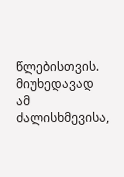წლებისთვის. მიუხედავად ამ ძალისხმევისა,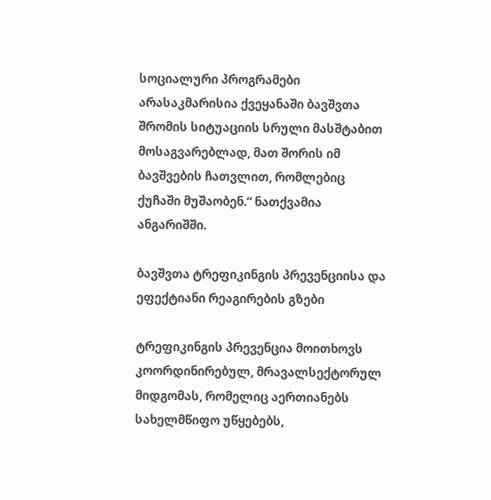სოციალური პროგრამები არასაკმარისია ქვეყანაში ბავშვთა შრომის სიტუაციის სრული მასშტაბით მოსაგვარებლად, მათ შორის იმ ბავშვების ჩათვლით, რომლებიც ქუჩაში მუშაობენ.“ ნათქვამია ანგარიშში.

ბავშვთა ტრეფიკინგის პრევენციისა და ეფექტიანი რეაგირების გზები

ტრეფიკინგის პრევენცია მოითხოვს კოორდინირებულ, მრავალსექტორულ მიდგომას, რომელიც აერთიანებს სახელმწიფო უწყებებს,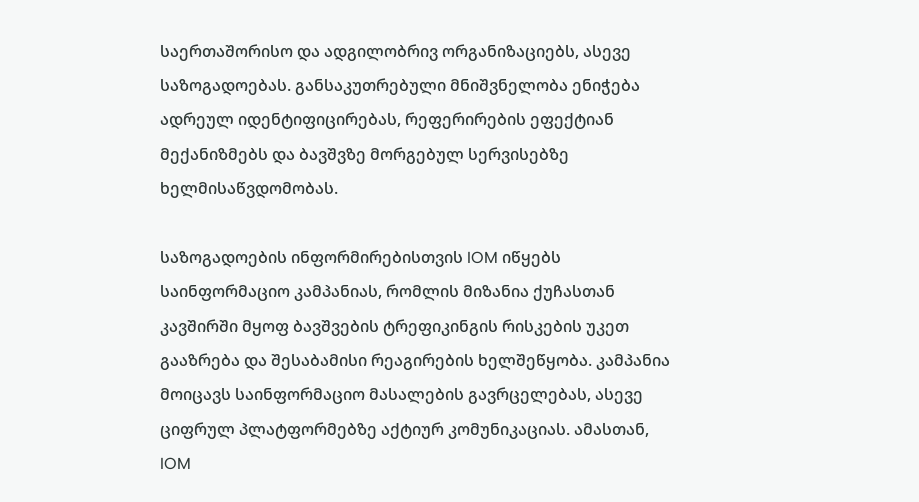საერთაშორისო და ადგილობრივ ორგანიზაციებს, ასევე საზოგადოებას. განსაკუთრებული მნიშვნელობა ენიჭება ადრეულ იდენტიფიცირებას, რეფერირების ეფექტიან მექანიზმებს და ბავშვზე მორგებულ სერვისებზე ხელმისაწვდომობას.

საზოგადოების ინფორმირებისთვის IOM იწყებს საინფორმაციო კამპანიას, რომლის მიზანია ქუჩასთან კავშირში მყოფ ბავშვების ტრეფიკინგის რისკების უკეთ გააზრება და შესაბამისი რეაგირების ხელშეწყობა. კამპანია მოიცავს საინფორმაციო მასალების გავრცელებას, ასევე ციფრულ პლატფორმებზე აქტიურ კომუნიკაციას. ამასთან, IOM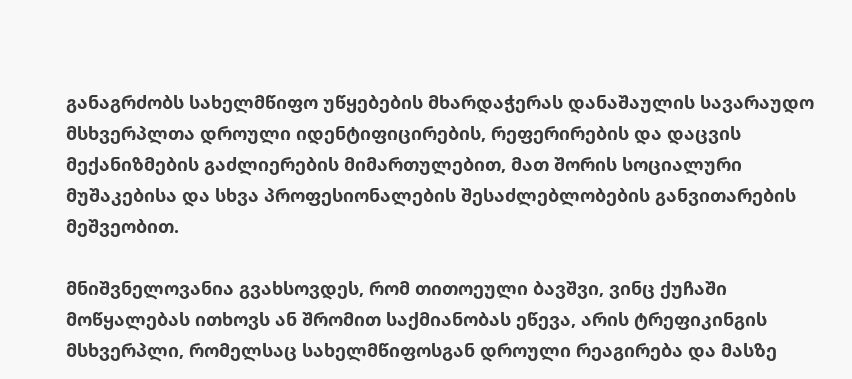განაგრძობს სახელმწიფო უწყებების მხარდაჭერას დანაშაულის სავარაუდო მსხვერპლთა დროული იდენტიფიცირების, რეფერირების და დაცვის მექანიზმების გაძლიერების მიმართულებით, მათ შორის სოციალური მუშაკებისა და სხვა პროფესიონალების შესაძლებლობების განვითარების მეშვეობით.

მნიშვნელოვანია გვახსოვდეს, რომ თითოეული ბავშვი, ვინც ქუჩაში მოწყალებას ითხოვს ან შრომით საქმიანობას ეწევა, არის ტრეფიკინგის მსხვერპლი, რომელსაც სახელმწიფოსგან დროული რეაგირება და მასზე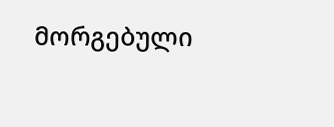მორგებული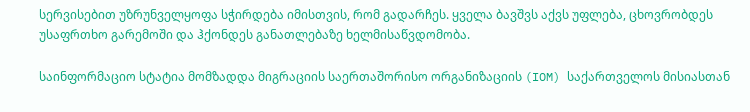სერვისებით უზრუნველყოფა სჭირდება იმისთვის, რომ გადარჩეს. ყველა ბავშვს აქვს უფლება, ცხოვრობდეს უსაფრთხო გარემოში და ჰქონდეს განათლებაზე ხელმისაწვდომობა.

საინფორმაციო სტატია მომზადდა მიგრაციის საერთაშორისო ორგანიზაციის (IOM) საქართველოს მისიასთან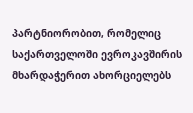პარტნიორობით, რომელიც საქართველოში ევროკავშირის მხარდაჭერით ახორციელებს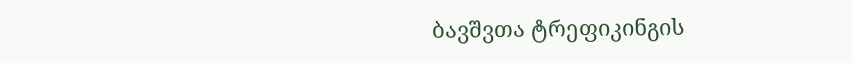ბავშვთა ტრეფიკინგის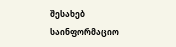შესახებ საინფორმაციო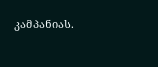კამპანიას.